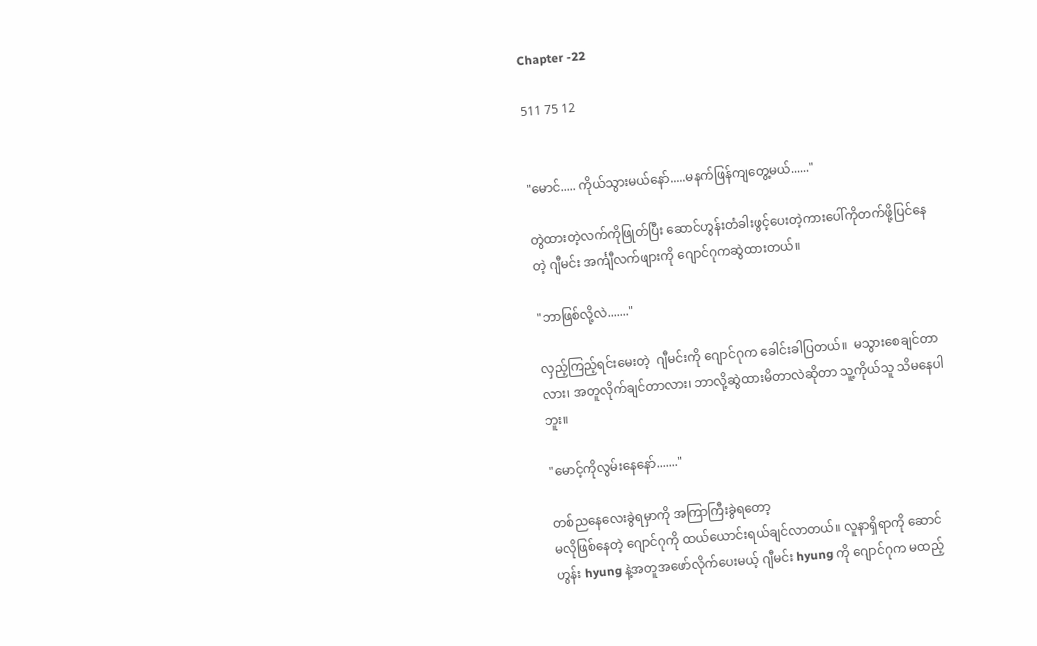Chapter -22

511 75 12


"မောင်..... ကိုယ်သွားမယ်နော်.....မနက်ဖြန်ကျတွေ့မယ်......"

တွဲထားတဲ့လက်ကိုဖြုတ်ပြီး ဆောင်ဟွန်းတံခါးဖွင့်ပေးတဲ့ကားပေါ်ကိုတက်ဖို့ပြင်နေတဲ့ ဂျီမင်း အင်္ကျီလက်ဖျားကို ဂျောင်ဂုကဆွဲထားတယ်။

"ဘာဖြစ်လို့လဲ......."

လှည့်ကြည့်ရင်းမေးတဲ့  ဂျီမင်းကို ဂျောင်ဂုက ခေါင်းခါပြတယ်။  မသွားစေချင်တာလား၊ အတူလိုက်ချင်တာလား၊ ဘာလို့ဆွဲထားမိတာလဲဆိုတာ သူ့ကိုယ်သူ သိမနေပါဘူး။

"မောင့်ကိုလွမ်းနေနော်......."

တစ်ညနေလေးခွဲရမှာကို အကြာကြီးခွဲရတော့
မလိုဖြစ်နေတဲ့ ဂျောင်ဂုကို ထယ်ယောင်းရယ်ချင်လာတယ်။ လူနာရှိရာကို ဆောင်ဟွန်း hyung နဲ့အတူအဖော်လိုက်ပေးမယ့် ဂျီမင်း hyung ကို ဂျောင်ဂုက မထည့်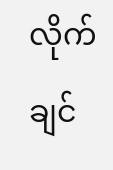လိုက်ချင်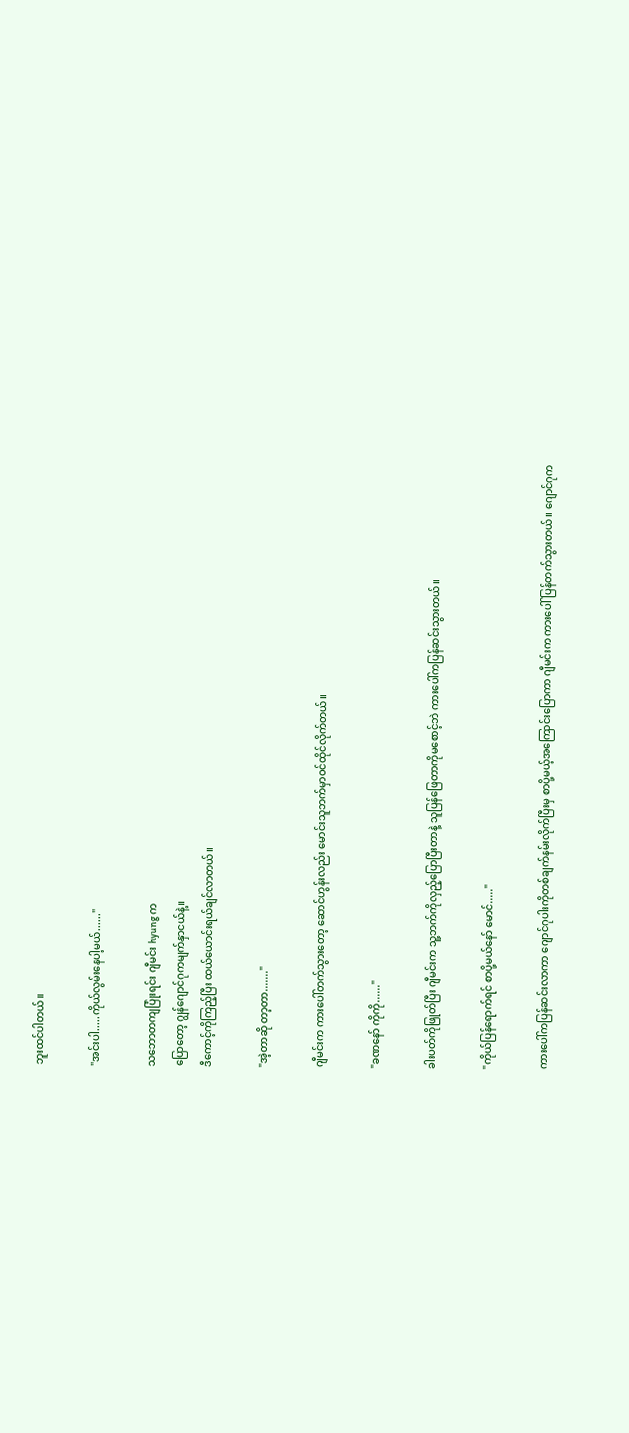ဘူးထင်ပါတယ်။

"အင်းပါ.....ကိုယ်လွမ်းနေပါ့မယ်......"

သဘောတကျပြုံးရင်း ဂျီမင်း hyung က
ပြောတော့ ဂျွန်ဂျောင်ဂုကမျက်နှာငယ်နဲ့။
ဒီကောင့်ကိုကြည့်ပြီး ထယ်ယောင်းရယ်ချင်လာတယ်။

"အဲ့တာဆို တာ့တာ......."

ဂျီမင်းက ကားပေါ်တက်သွားတော့ ဆောင်ဟွန်းလည်း မောင်းသူဘက်မှာဝင်ထိုင်လိုက်တယ်။

"ခဏနော် ကိုကို......"

ခါးပတ်ကိုဖြုတ်ပြီး ဂျီမင်းက သူ့ဘက်ကိုလှည့်ပြောပြီးတာနဲ့ သူပြန်ဖြေတာကိုမစောင့်ဘဲ ကားပေါ်ကပြန်ဆင်းသွားတယ်။

"ကိုယ်ပြန်ရောက်ရင် စာပို့မယ်နော် မောင်....."

ကားပေါ်ကပြန်ဆင်းလာကာ ဂျောင်ဂုပါးကိုတစ်ချက်နမ်းလိုက်ပြီးမှ စာပို့မယ့်အကြောင်းပြောကာ ဂျီမင်းက ကားပေါ်ပြန်တက်သွားတယ်။ ဂျောင်ဂုက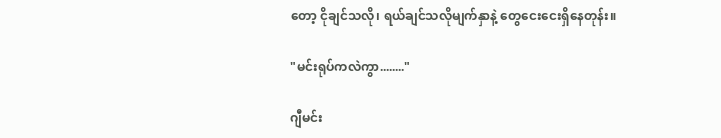တော့ ငိုချင်သလို၊ ရယ်ချင်သလိုမျက်နှာနဲ့ တွေငေးငေးရှိနေတုန်း။

"မင်းရုပ်ကလဲကွာ........"

ဂျီမင်း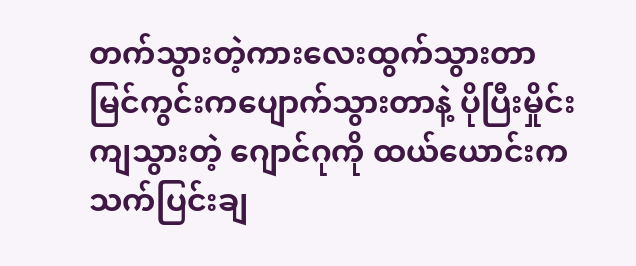တက်သွားတဲ့ကားလေးထွက်သွားတာ မြင်ကွင်းကပျောက်သွားတာနဲ့ ပိုပြီးမှိုင်းကျသွားတဲ့ ဂျောင်ဂုကို ထယ်ယောင်းကသက်ပြင်းချ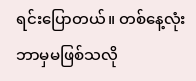ရင်းပြောတယ်။ တစ်နေ့လုံးဘာမှမဖြစ်သလို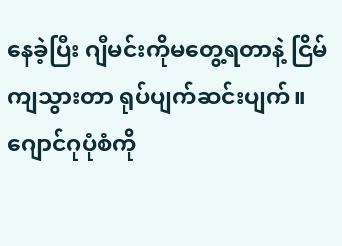နေခဲ့ပြီး ဂျီမင်းကိုမတွေ့ရတာနဲ့ ငြိမ်ကျသွားတာ ရုပ်ပျက်ဆင်းပျက်။ ဂျောင်ဂုပုံစံကို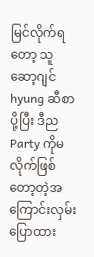မြင်လိုက်ရတော့ သူ ဆော့ဂျင် hyung ဆီစာပို့ပြီး ဒီည
Party ကိုမလိုက်ဖြစ်တော့တဲ့အကြောင်းလှမ်းပြောထား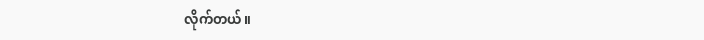လိုက်တယ်။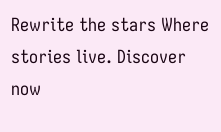Rewrite the stars Where stories live. Discover now